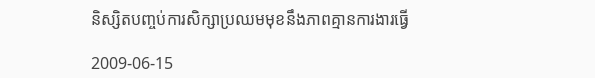និស្សិតបញ្ចប់ការសិក្សាប្រឈមមុខនឹងភាពគ្មានការងារធ្វើ

2009-06-15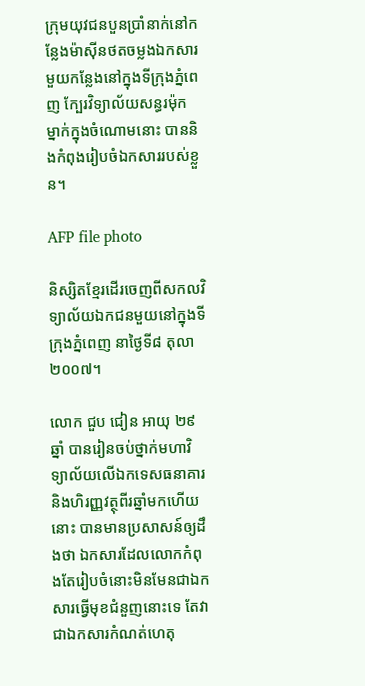កុ្រមយុវជនបួនប្រាំនាក់នៅកន្លែងម៉ាស៊ីនថតចម្លងឯកសារមួយកន្លែងនៅក្នុងទីក្រុងភ្នំពេញ ក្បែរវិទ្យាល័យសន្ធរម៉ុក ម្នាក់ក្នុងចំណោមនោះ បាននិងកំពុងរៀបចំឯកសាររបស់ខ្លួន។

AFP file photo

និស្សិតខ្មែរដើរចេញពីសកលវិទ្យាល័យឯកជនមួយនៅក្នុងទីក្រុងភ្នំពេញ នាថ្ងៃទី៨ តុលា ២០០៧។

លោក ជួប ជៀន អាយុ ២៩ឆ្នាំ បានរៀនចប់ថ្នាក់មហាវិទ្យាល័យលើឯកទេសធនាគារនិងហិរញ្ញវត្ថុពីរឆ្នាំមកហើយនោះ បានមានប្រសាសន៍ឲ្យដឹងថា ឯកសារដែលលោកកំពុងតែរៀបចំនោះមិនមែនជាឯកសារធ្វើមុខជំនួញនោះទេ តែវាជាឯកសារកំណត់ហេតុ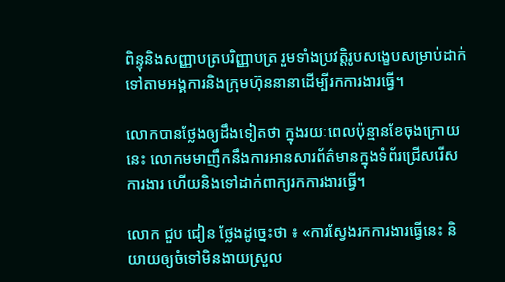ពិន្ទុនិងសញ្ញាបត្របរិញ្ញាបត្រ រួមទាំងប្រវត្តិរូបសង្ខេបសម្រាប់ដាក់ទៅតាមអង្គការនិងក្រុមហ៊ុននានាដើម្បីរកការងារធ្វើ។

លោកបានថ្លែងឲ្យដឹងទៀតថា ក្នុងរយៈពេលប៉ុន្មានខែចុងក្រោយនេះ លោកមមាញឹកនឹងការអានសារព័ត៌មានក្នុងទំព័រជ្រើសរើសការងារ ហើយនិងទៅដាក់ពាក្យរកការងារធ្វើ។

លោក ជួប ជៀន ថ្លែងដូច្នេះថា ៖ «ការស្វែងរកការងារធ្វើនេះ និយាយឲ្យចំទៅមិនងាយស្រួល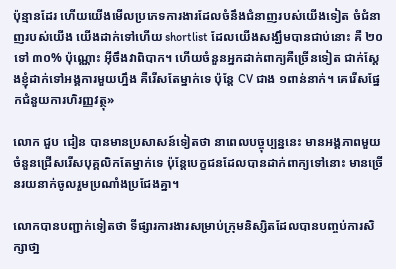ប៉ុន្មានដែរ ហើយយើងមើលប្រភេទការងារដែលចំនឹងជំនាញរបស់យើងទៀត ចំជំនាញរបស់យើង យើងដាក់ទៅហើយ shortlist ដែលយើងសង្ឃឹមបានជាប់នោះ គឺ ២០ ទៅ ៣០% ប៉ុណ្ណោះ អ៊ីចឹងវាពិបាក។ ហើយចំនួនអ្នកដាក់ពាក្យគឺច្រើនទៀត ជាក់ស្ដែងខ្ញុំដាក់ទៅអង្គការមួយហ្នឹង គឺរើសតែម្នាក់ទេ ប៉ុន្តែ CV ជាង ១ពាន់នាក់។ គេរើសផ្នែកជំនួយការហិរញ្ញវត្ថុ»

លោក ជួប ជៀន បានមានប្រសាសន៍ទៀតថា នាពេលបច្ចុប្បន្ននេះ មានអង្គភាពមួយចំនួនជ្រើសរើសបុគ្គលិកតែម្នាក់ទេ ប៉ុន្តែបេក្ខជនដែលបានដាក់ពាក្យទៅនោះ មានច្រើនរយនាក់ចូលរួមប្រណាំងប្រជែងគ្នា។

លោកបានបញ្ជាក់ទៀតថា ទីផ្សារការងារសម្រាប់ក្រុមនិស្សិតដែលបានបញ្ចប់ការសិក្សាថា្ន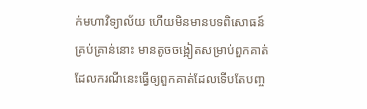ក់មហាវិទ្យាល័យ ហើយមិនមានបទពិសោធន៍គ្រប់គ្រាន់នោះ មានតូចចង្អៀតសម្រាប់ពួកគាត់ ដែលករណីនេះធ្វើឲ្យពួកគាត់ដែលទើបតែបញ្ច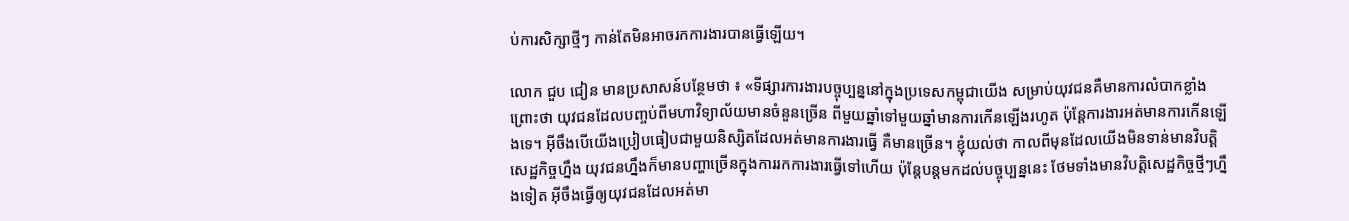ប់ការសិក្សាថ្មីៗ កាន់តែមិនអាចរកការងារបានធ្វើឡើយ។

លោក ជួប ជៀន មានប្រសាសន៍បន្ថែមថា ៖ «ទីផ្សារការងារបច្ចុប្បន្ននៅក្នុងប្រទេសកម្ពុជាយើង សម្រាប់យុវជនគឺមានការលំបាកខ្លាំង ព្រោះថា យុវជនដែលបញ្ចប់ពីមហាវិទ្យាល័យមានចំនួនច្រើន ពីមួយឆ្នាំទៅមួយឆ្នាំមានការកើនឡើងរហូត ប៉ុន្តែការងារអត់មានការកើនឡើងទេ។ អ៊ីចឹងបើយើងប្រៀបធៀបជាមួយនិស្សិតដែលអត់មានការងារធ្វើ គឺមានច្រើន។ ខ្ញុំយល់ថា កាលពីមុនដែលយើងមិនទាន់មានវិបត្តិសេដ្ឋកិច្ចហ្នឹង យុវជនហ្នឹងក៏មានបញ្ហាច្រើនក្នុងការរកការងារធ្វើទៅហើយ ប៉ុន្តែបន្តមកដល់បច្ចុប្បន្ននេះ ថែមទាំងមានវិបត្តិសេដ្ឋកិច្ចថ្មីៗហ្នឹងទៀត អ៊ីចឹងធ្វើឲ្យយុវជនដែលអត់មា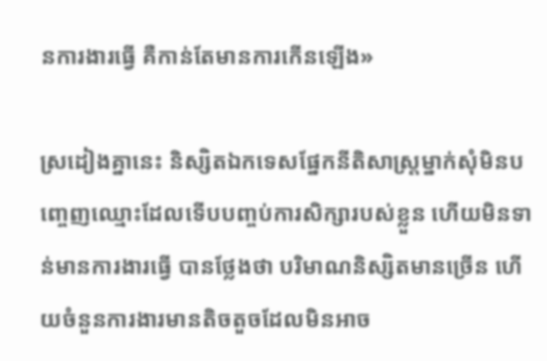នការងារធ្វើ គឺកាន់តែមានការកើនឡើង»

ស្រដៀងគ្នានេះ និស្សិតឯកទេសផ្នែកនីតិសាស្ត្រម្នាក់សុំមិនបញ្ចេញឈ្មោះដែលទើបបញ្ចប់ការសិក្សារបស់ខ្លួន ហើយមិនទាន់មានការងារធ្វើ បានថ្លែងថា បរិមាណនិស្សិតមានច្រើន ហើយចំនួនការងារមានតិចតួចដែលមិនអាច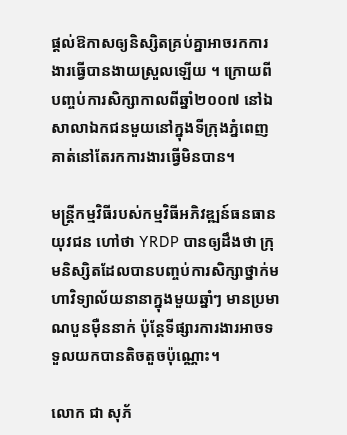ផ្តល់ឱកាសឲ្យនិស្សិតគ្រប់គ្នាអាចរកការងារធ្វើបានងាយស្រួលឡើយ ។ ក្រោយពីបញ្ចប់ការសិក្សាកាលពីឆ្នាំ២០០៧ នៅឯសាលាឯកជនមួយនៅក្នុងទីក្រុងភ្នំពេញ គាត់នៅតែរកការងារធ្វើមិនបាន។

មន្ត្រីកម្មវិធីរបស់កម្មវិធីអភិវឌ្ឍន៍ធនធានយុវជន ហៅថា YRDP បានឲ្យដឹងថា ក្រុមនិស្សិតដែលបានបញ្ចប់ការសិក្សាថ្នាក់មហាវិទ្យាល័យនានាក្នុងមួយឆ្នាំៗ មានប្រមាណបួនម៉ឺននាក់ ប៉ុន្តែទីផ្សារការងារអាចទទួលយកបានតិចតួចប៉ុណ្ណោះ។

លោក ជា សុភ័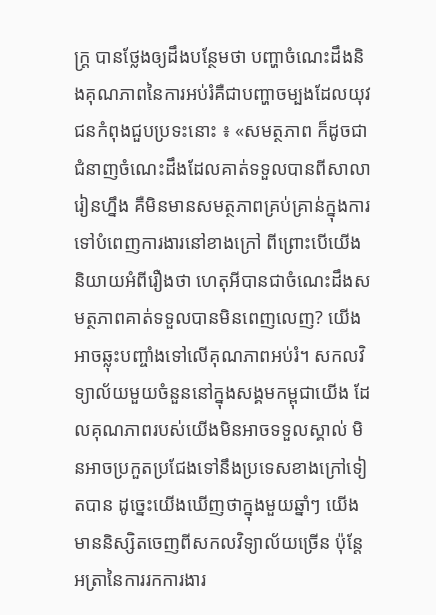ក្រ្ដ បានថ្លែងឲ្យដឹងបន្ថែមថា បញ្ហាចំណេះដឹងនិងគុណភាពនៃការអប់រំគឺជាបញ្ហាចម្បងដែលយុវជនកំពុងជួបប្រទះនោះ ៖ «សមត្ថភាព ក៏ដូចជាជំនាញចំណេះដឹងដែលគាត់ទទួលបានពីសាលារៀនហ្នឹង គឺមិនមានសមត្ថភាពគ្រប់គ្រាន់ក្នុងការទៅបំពេញការងារនៅខាងក្រៅ ពីព្រោះបើយើងនិយាយអំពីរឿងថា ហេតុអីបានជាចំណេះដឹងសមត្ថភាពគាត់ទទួលបានមិនពេញលេញ? យើងអាចឆ្លុះបញ្ចាំងទៅលើគុណភាពអប់រំ។ សកលវិទ្យាល័យមួយចំនួននៅក្នុងសង្គមកម្ពុជាយើង ដែលគុណភាពរបស់យើងមិនអាចទទួលស្គាល់ មិនអាចប្រកួតប្រជែងទៅនឹងប្រទេសខាងក្រៅទៀតបាន ដូច្នេះយើងឃើញថាក្នុងមួយឆ្នាំៗ យើងមាននិស្សិតចេញពីសកលវិទ្យាល័យច្រើន ប៉ុន្តែអត្រានៃការរកការងារ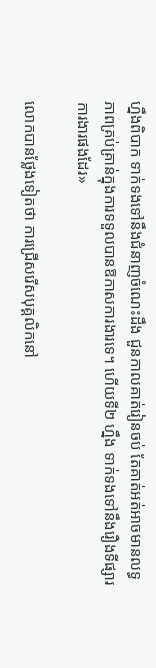ហ្នឹងពិបាក ទាក់ទងទៅនឹងជំនាញចំណេះដឹង ជួនកាលគាត់រៀនចប់ តែគាត់អត់អាចមានលទ្ធភាពគ្រប់គ្រាន់ក្នុងការទទួលបានឱកាសការងារទេ។ ហើយទី២ ហ្នឹង ទាក់ទងទៅនឹងរឿងទីផ្សារការងារផងដែរ»

លោកបានថ្លែងទៀតថា ការជ្រើសរើសបុគ្គលិកនៅ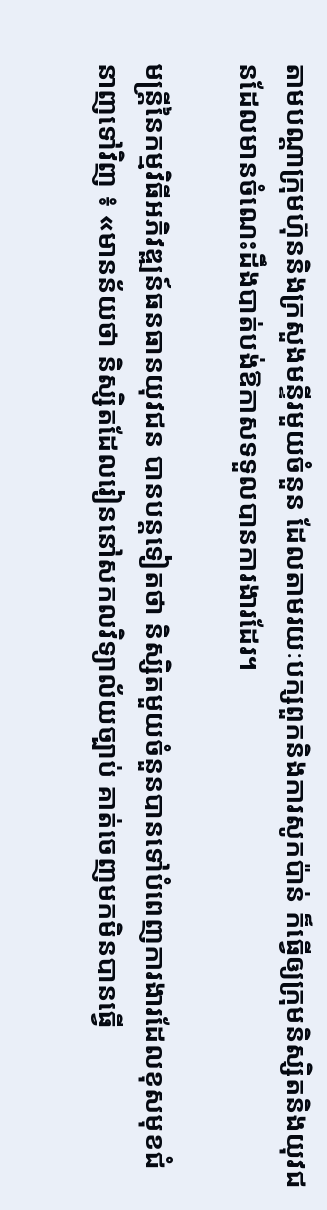តាមបណ្តាក្រុមហ៊ុននិងក្រសួងមន្ទីរមួយចំនួន ដែលតាមរយៈបក្សពួកនិងការសូកប៉ាន់ ក៏ធ្វើឲ្យក្រុមនិស្សិតនិងយុវជនដែលមានចំណេះដឹងបាត់បង់ឱកាសទទួលបានការងារដែរ។

មន្ត្រីនៃកម្មវិធីអភិវឌ្ឍន៍ធនធានយុវជន បានបន្តទៀតថា និស្សិតមួយចំនួនបានទៅបំពេញការងារដែលខុសមុខជំនាញទៅវិញ ៖ «មានន័យថា និស្សិតដែលរៀននៅសកលវិទ្យាល័យច្បាប់ គាត់ចេញមកមិនបានធ្វើ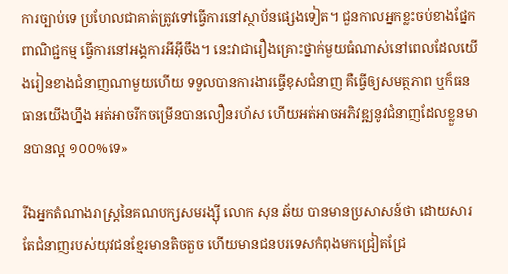ការច្បាប់ទេ ប្រហែលជាគាត់ត្រូវទៅធ្វើការនៅស្ថាប័នផ្សេងទៀត។ ជួនកាលអ្នកខ្លះចប់ខាងផ្នែកពាណិជ្ជកម្ម ធ្វើការនៅអង្គការអីអ៊ីចឹង។ នេះវាជារឿងគ្រោះថ្នាក់មួយធំណាស់នៅពេលដែលយើងរៀនខាងជំនាញណាមួយហើយ ទទួលបានការងារធ្វើខុសជំនាញ គឺធ្វើឲ្យសមត្ថភាព ឬក៏ធនធានយើងហ្នឹង អត់អាចរីកចម្រើនបានលឿនរហ័ស ហើយអត់អាចអភិវឌ្ឍនូវជំនាញដែលខ្លួនមានបានល្អ ១០០%ទេ»

រីឯអ្នកតំណាងរាស្ត្រនៃគណបក្សសមរង្ស៊ី លោក សុន ឆ័យ បានមានប្រសាសន៍ថា ដោយសារតែជំនាញរបស់យុវជនខ្មែរមានតិចតួច ហើយមានជនបរទេសកំពុងមកជ្រៀតជ្រែ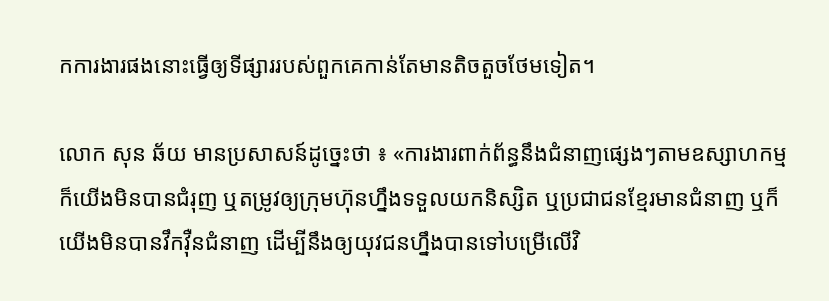កការងារផងនោះធ្វើឲ្យទីផ្សាររបស់ពួកគេកាន់តែមានតិចតួចថែមទៀត។

លោក សុន ឆ័យ មានប្រសាសន៍ដូច្នេះថា ៖ «ការងារពាក់ព័ន្ធនឹងជំនាញផ្សេងៗតាមឧស្សាហកម្ម ក៏យើងមិនបានជំរុញ ឬតម្រូវឲ្យក្រុមហ៊ុនហ្នឹងទទួលយកនិស្សិត ឬប្រជាជនខ្មែរមានជំនាញ ឬក៏យើងមិនបានវឹកវ៉ឺនជំនាញ ដើម្បីនឹងឲ្យយុវជនហ្នឹងបានទៅបម្រើលើវិ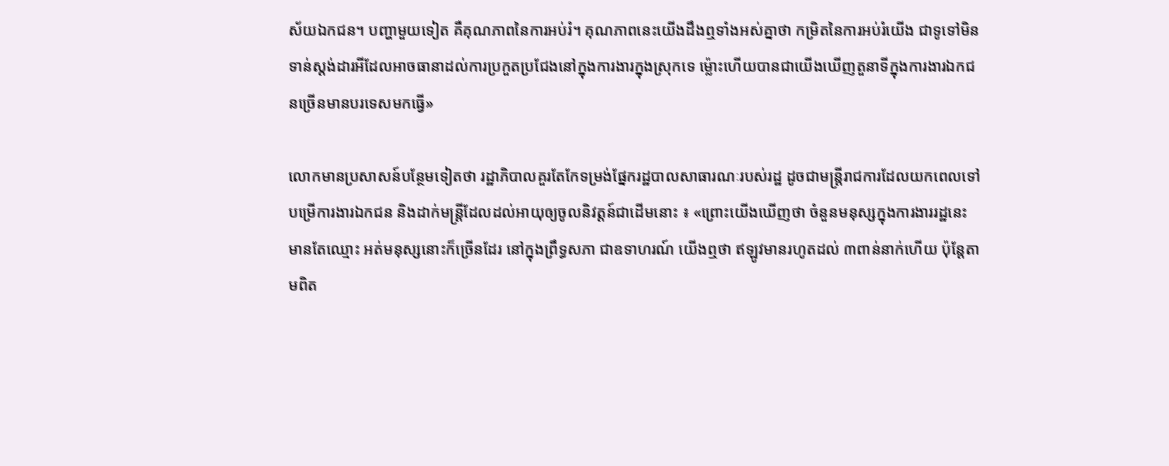ស័យឯកជន។ បញ្ហាមួយទៀត គឺគុណភាពនៃការអប់រំ។ គុណភាពនេះយើងដឹងឮទាំងអស់គ្នាថា កម្រិតនៃការអប់រំយើង ជាទូទៅមិនទាន់ស្តង់ដារអីដែលអាចធានាដល់ការប្រកួតប្រជែងនៅក្នុងការងារក្នុងស្រុកទេ ម្ល៉ោះហើយបានជាយើងឃើញតួនាទីក្នុងការងារឯកជនច្រើនមានបរទេសមកធ្វើ»

លោកមានប្រសាសន៍បន្ថែមទៀតថា រដ្ឋាភិបាលគួរតែកែទម្រង់ផ្នែករដ្ឋបាលសាធារណៈរបស់រដ្ឋ ដូចជាមន្ត្រីរាជការដែលយកពេលទៅបម្រើការងារឯកជន និងដាក់មន្ត្រីដែលដល់អាយុឲ្យចូលនិវត្តន៍ជាដើមនោះ ៖ «ព្រោះយើងឃើញថា ចំនួនមនុស្សក្នុងការងាររដ្ឋនេះ មានតែឈ្មោះ អត់មនុស្សនោះក៏ច្រើនដែរ នៅក្នុងព្រឹទ្ធសភា ជាឧទាហរណ៍ យើងឮថា ឥឡូវមានរហូតដល់ ៣ពាន់នាក់ហើយ ប៉ុន្តែតាមពិត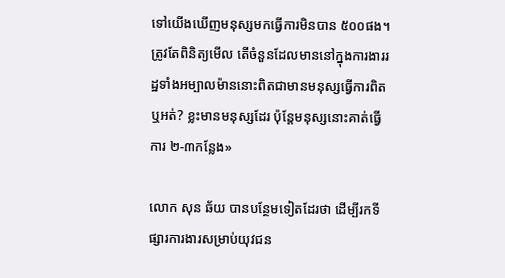ទៅយើងឃើញមនុស្សមកធ្វើការមិនបាន ៥០០ផង។ ត្រូវតែពិនិត្យមើល តើចំនួនដែលមាននៅក្នុងការងាររដ្ឋទាំងអម្បាលម៉ាននោះពិតជាមានមនុស្សធ្វើការពិតឬអត់? ខ្លះមានមនុស្សដែរ ប៉ុន្តែមនុស្សនោះគាត់ធ្វើការ ២-៣កន្លែង»

លោក សុន ឆ័យ បានបន្ថែមទៀតដែរថា ដើម្បីរកទីផ្សារការងារសម្រាប់យុវជន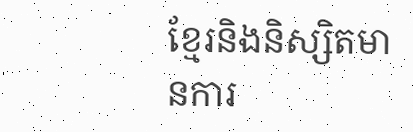ខ្មែរនិងនិស្សិតមានការ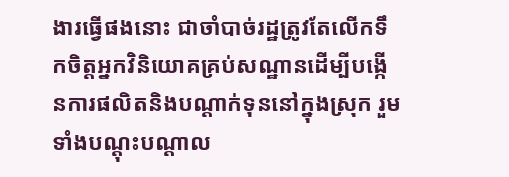ងារធ្វើផងនោះ ជាចាំបាច់រដ្ឋត្រូវតែលើកទឹកចិត្តអ្នកវិនិយោគគ្រប់សណ្ឋានដើម្បីបង្កើនការផលិតនិងបណ្តាក់ទុននៅក្នុងស្រុក រួមទាំងបណ្តុះបណ្តាល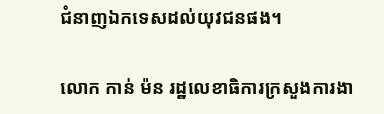ជំនាញឯកទេសដល់យុវជនផង។

លោក កាន់ ម៉ន រដ្ឋលេខាធិការក្រសួងការងា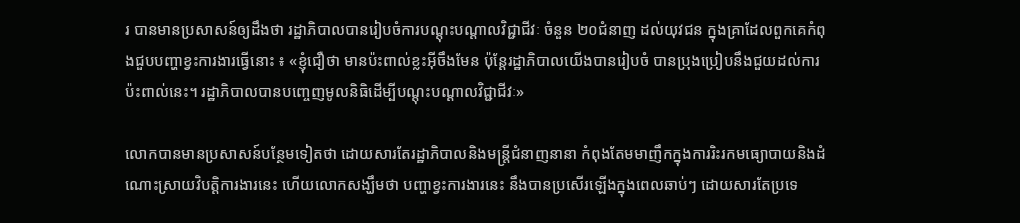រ បានមានប្រសាសន៍ឲ្យដឹងថា រដ្ឋាភិបាលបានរៀបចំការបណ្តុះបណ្តាលវិជ្ជាជីវៈ ចំនួន ២០ជំនាញ ដល់យុវជន ក្នុងគ្រាដែលពួកគេកំពុងជួបបញ្ហាខ្វះការងារធ្វើនោះ ៖ «ខ្ញុំជឿថា មានប៉ះពាល់ខ្លះអ៊ីចឹងមែន ប៉ុន្តែរដ្ឋាភិបាលយើងបានរៀបចំ បានប្រុងប្រៀបនឹងជួយដល់ការប៉ះពាល់នេះ។ រដ្ឋាភិបាលបានបញ្ចេញមូលនិធិដើម្បីបណ្ដុះបណ្ដាលវិជ្ជាជីវៈ»

លោកបានមានប្រសាសន៍បន្ថែមទៀតថា ដោយសារតែរដ្ឋាភិបាលនិងមន្ត្រីជំនាញនានា កំពុងតែមមាញឹកក្នុងការរិះរកមធ្យោបាយនិងដំណោះស្រាយវិបត្តិការងារនេះ ហើយលោកសង្ឃឹមថា បញ្ហាខ្វះការងារនេះ នឹងបានប្រសើរឡើងក្នុងពេលឆាប់ៗ ដោយសារតែប្រទេ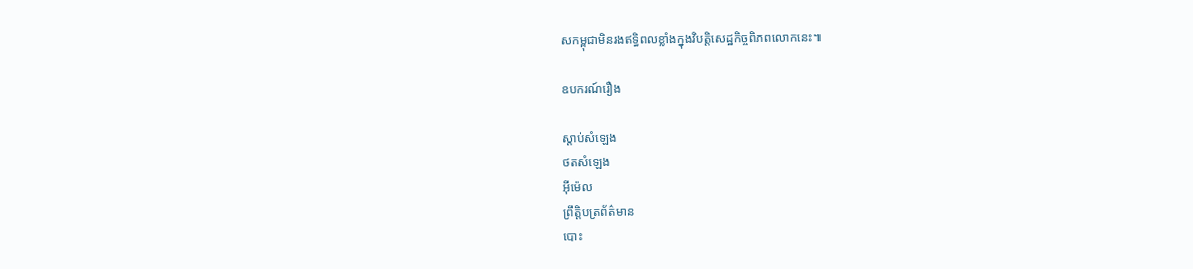សកម្ពុជាមិនរងឥទ្ធិពលខ្លាំងក្នុងវិបត្តិសេដ្ឋកិច្ចពិភពលោកនេះ៕

ឧបករណ៍រឿង

ស្តាប់សំឡេង
ថតសំឡេង
អ៊ីម៉េល
ព្រឹត្តិបត្រព័ត៌មាន
បោះ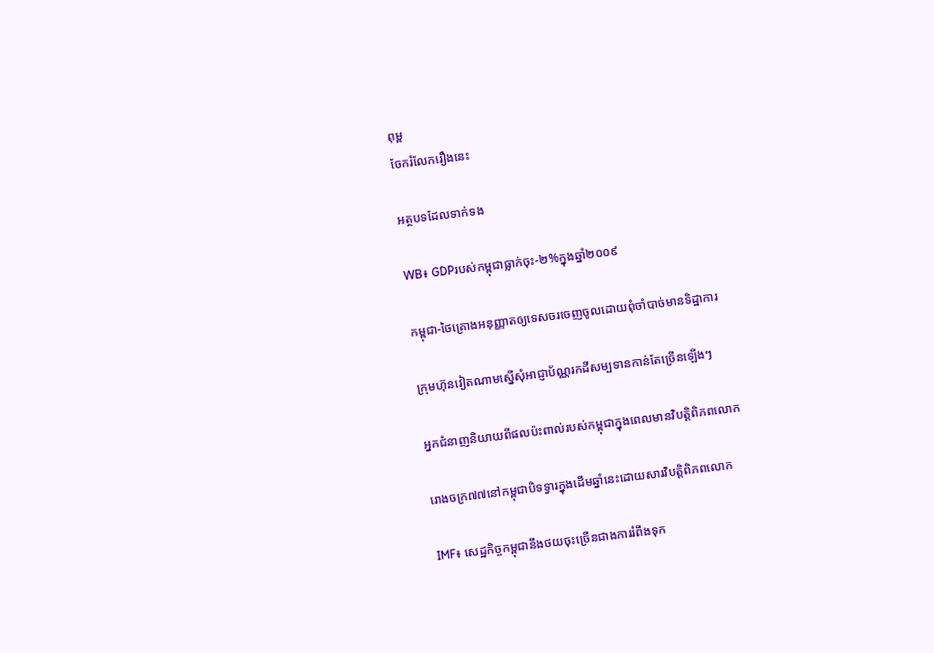ពុម្ព
ចែករំលែករឿងនេះ

អត្ថបទដែលទាក់ទង

WB៖ GDPរបស់កម្ពុជាធ្លាក់ចុះ-២%ក្នុងឆ្នាំ២០០៩

កម្ពុជា-ថៃគ្រោងអនុញ្ញាតឲ្យទេសចរចេញចូលដោយពុំចាំបាច់មានទិដ្ឋាការ

ក្រុមហ៊ុនវៀតណាមស្នើសុំអាជ្ញាប័ណ្ណរកដីសម្បទានកាន់តែច្រើនឡើងៗ

អ្នកជំនាញនិយាយពីផលប៉ះពាល់របស់កម្ពុជាក្នុងពេលមានវិបត្តិពិភពលោក

រោងចក្រ៧៧នៅកម្ពុជាបិទទ្វារក្នុងដើមឆ្នាំនេះដោយសារវិបត្តិពិភពលោក

IMF៖ សេដ្ឋកិច្ចកម្ពុជានឹងថយចុះច្រើនជាងការរំពឹងទុក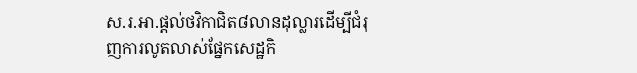ស.រ.អា.ផ្ដល់ថវិកាជិត៨លានដុល្លារដើម្បីជំរុញការលូតលាស់ផ្នែកសេដ្ឋកិ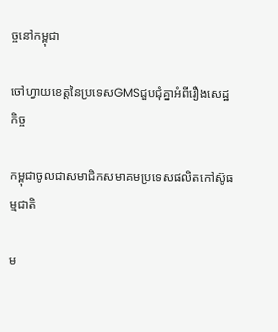ច្ចនៅកម្ពុជា

ចៅហ្វាយខេត្តនៃប្រទេសGMSជួបជុំគ្នាអំពីរឿងសេដ្ឋកិច្ច

កម្ពុជាចូលជាសមាជិកសមាគមប្រទេសផលិតកៅស៊ូធម្មជាតិ

ម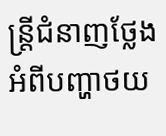ន្ត្រីជំនាញថ្លែងអំពីបញ្ហាថយ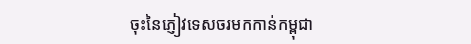ចុះនៃភ្ញៀវទេសចរមកកាន់កម្ពុជា